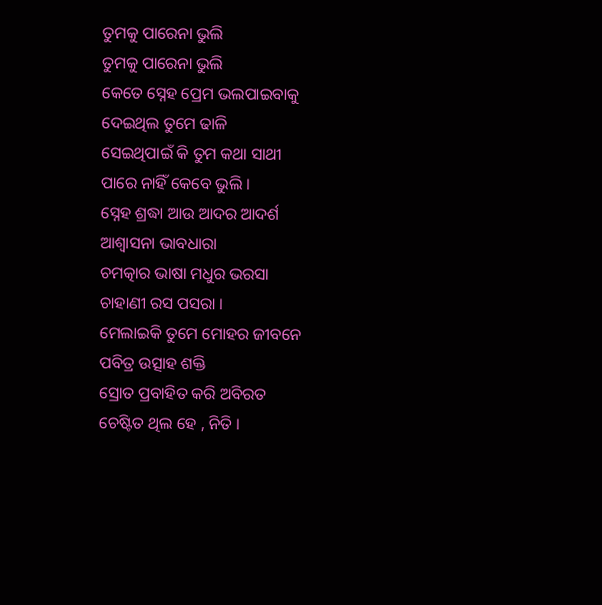ତୁମକୁ ପାରେନା ଭୁଲି
ତୁମକୁ ପାରେନା ଭୁଲି
କେତେ ସ୍ନେହ ପ୍ରେମ ଭଲପାଇବାକୁ
ଦେଇଥିଲ ତୁମେ ଢାଳି
ସେଇଥିପାଇଁ କି ତୁମ କଥା ସାଥୀ
ପାରେ ନାହିଁ କେବେ ଭୁଲି ।
ସ୍ନେହ ଶ୍ରଦ୍ଧା ଆଉ ଆଦର ଆଦର୍ଶ
ଆଶ୍ୱାସନା ଭାବଧାରା
ଚମତ୍କାର ଭାଷା ମଧୁର ଭରସା
ଚାହାଣୀ ରସ ପସରା ।
ମେଲାଇକି ତୁମେ ମୋହର ଜୀବନେ
ପବିତ୍ର ଉତ୍ସାହ ଶକ୍ତି
ସ୍ରୋତ ପ୍ରବାହିତ କରି ଅବିରତ
ଚେଷ୍ଟିତ ଥିଲ ହେ , ନିତି ।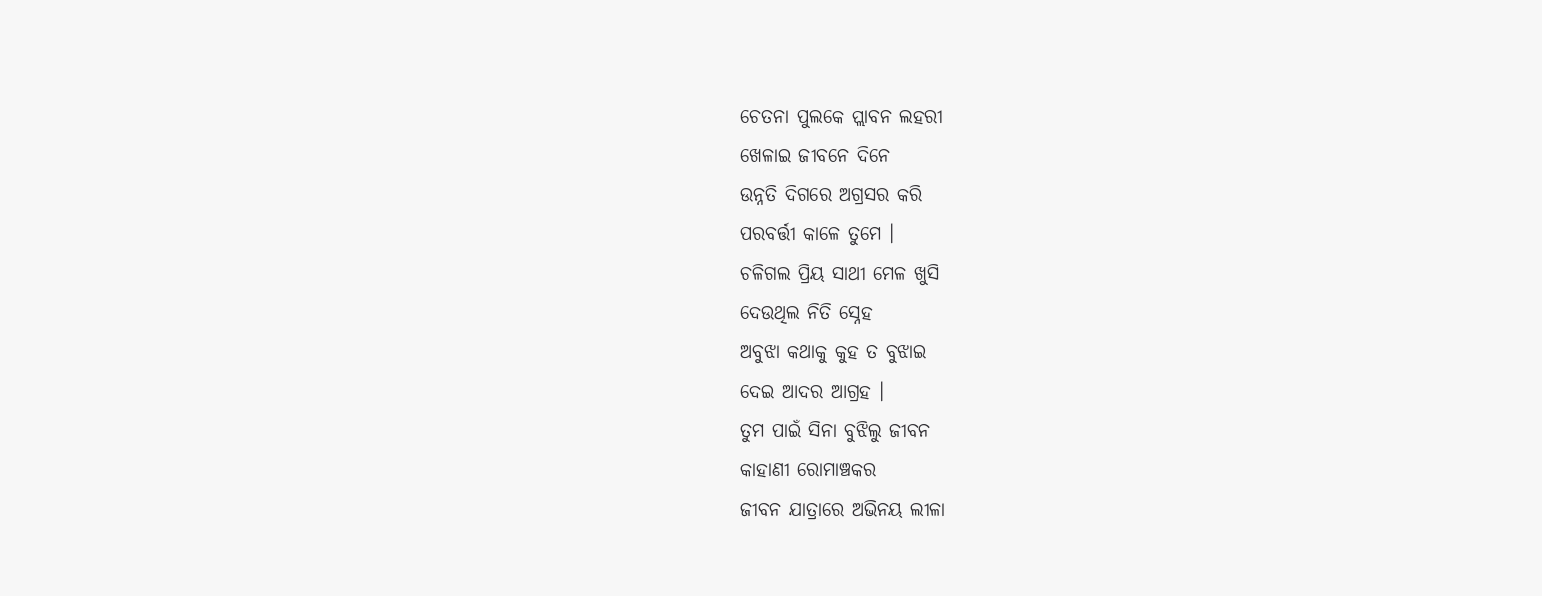ଚେତନା ପୁଲକେ ପ୍ଲାବନ ଲହରୀ
ଖେଳାଇ ଜୀବନେ ଦିନେ
ଉନ୍ନତି ଦିଗରେ ଅଗ୍ରସର କରି
ପରବର୍ତ୍ତୀ କାଳେ ତୁମେ ।
ଚଳିଗଲ ପ୍ରିୟ ସାଥୀ ମେଳ ଖୁସି
ଦେଉଥିଲ ନିତି ସ୍ନେହ
ଅବୁଝା କଥାକୁ କୁହ ତ ବୁଝାଇ
ଦେଇ ଆଦର ଆଗ୍ରହ ।
ତୁମ ପାଇଁ ସିନା ବୁଝିଲୁ ଜୀବନ
କାହାଣୀ ରୋମାଞ୍ଚକର
ଜୀବନ ଯାତ୍ରାରେ ଅଭିନୟ ଲୀଳା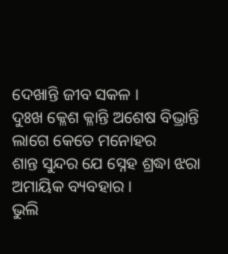ଦେଖାନ୍ତି ଜୀବ ସକଳ ।
ଦୁଃଖ କ୍ଳେଶ କ୍ଳାନ୍ତି ଅଶେଷ ବିଭ୍ରାନ୍ତି
ଲାଗେ କେତେ ମନୋହର
ଶାନ୍ତ ସୁନ୍ଦର ଯେ ସ୍ନେହ ଶ୍ରଦ୍ଧା ଝରା
ଅମାୟିକ ବ୍ୟବହାର ।
ଭୁଲି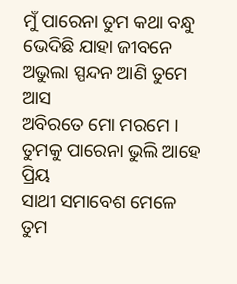ମୁଁ ପାରେନା ତୁମ କଥା ବନ୍ଧୁ
ଭେଦିଛି ଯାହା ଜୀବନେ
ଅଭୁଲା ସ୍ପନ୍ଦନ ଆଣି ତୁମେ ଆସ
ଅବିରତେ ମୋ ମରମେ ।
ତୁମକୁ ପାରେନା ଭୁଲି ଆହେ ପ୍ରିୟ
ସାଥୀ ସମାବେଶ ମେଳେ
ତୁମ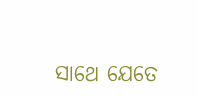ସାଥେ ଯେତେ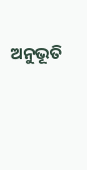ଅନୁଭୂତି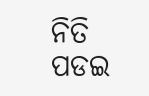ନିତି
ପଡଇ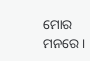ମୋର ମନରେ ।